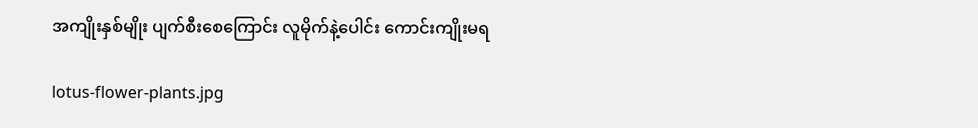အကျိုးနှစ်မျိုး ပျက်စီးစေကြောင်း လူမိုက်နဲ့ပေါင်း ကောင်းကျိုးမရ

lotus-flower-plants.jpg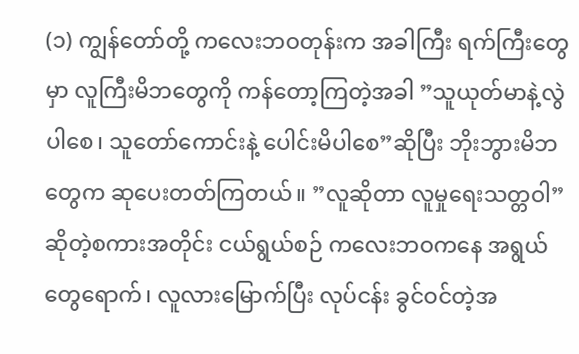(၁) ကျွန်တော်တို့ ကလေးဘဝတုန်းက အခါကြီး ရက်ကြီးတွေမှာ လူကြီးမိဘတွေကို ကန်တော့ကြတဲ့အခါ ”သူယုတ်မာနဲ့လွဲပါစေ၊ သူတော်ကောင်းနဲ့ ပေါင်းမိပါစေ”ဆိုပြီး ဘိုးဘွားမိဘတွေက ဆုပေးတတ်ကြတယ်။ ”လူဆိုတာ လူမှုရေးသတ္တဝါ”ဆိုတဲ့စကားအတိုင်း ငယ်ရွယ်စဉ် ကလေးဘဝကနေ အရွယ်တွေရောက်၊ လူလားမြောက်ပြီး လုပ်ငန်း ခွင်ဝင်တဲ့အ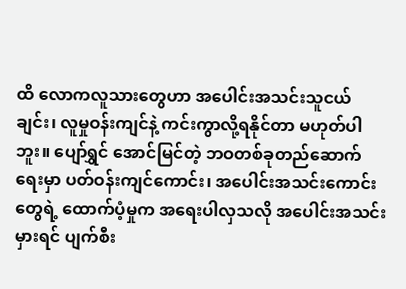ထိ လောကလူသားတွေဟာ အပေါင်းအသင်းသူငယ်ချင်း၊ လူမှုဝန်းကျင်နဲ့ ကင်းကွာလို့ရနိုင်တာ မဟုတ်ပါဘူး။ ပျော်ရွှင် အောင်မြင်တဲ့ ဘဝတစ်ခုတည်ဆောက်ရေးမှာ ပတ်ဝန်းကျင်ကောင်း၊ အပေါင်းအသင်းကောင်းတွေရဲ့ ထောက်ပံ့မှုက အရေးပါလှသလို အပေါင်းအသင်းမှားရင် ပျက်စီး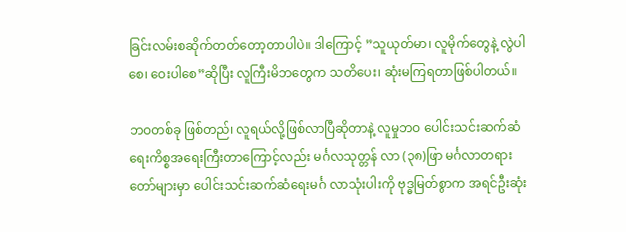ခြင်းလမ်းစဆိုက်တတ်တော့တာပါပဲ။ ဒါကြောင့် ”သူယုတ်မာ၊ လူမိုက်တွေနဲ့ လွဲပါစေ၊ ဝေးပါစေ”ဆိုပြီး လူကြီးမိဘတွေက သတိပေး၊ ဆုံးမကြရတာဖြစ်ပါတယ်။

ဘဝတစ်ခု ဖြစ်တည်၊ လူရယ်လို့ဖြစ်လာပြီဆိုတာနဲ့ လူမှုဘဝ ပေါင်းသင်းဆက်ဆံရေးကိစ္စအရေးကြီးတာကြောင့်လည်း မင်္ဂလသုတ္တန် လာ (၃၈)ဖြာ မင်္ဂလာတရားတော်များမှာ ပေါင်းသင်းဆက်ဆံရေးမင်္ဂ လာသုံးပါးကို ဗုဒ္ဓမြတ်စွာက အရင်ဦးဆုံး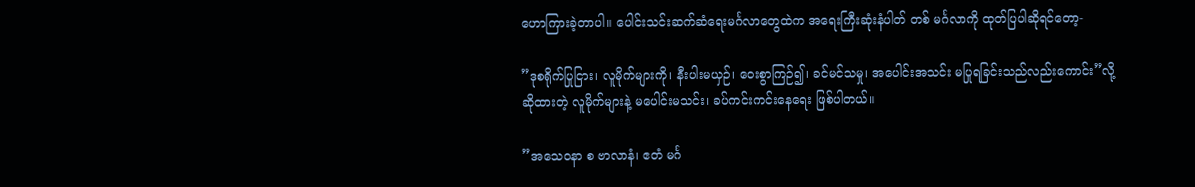ဟောကြားခဲ့တာပါ။ ပေါင်းသင်းဆက်ဆံရေးမင်္ဂလာတွေထဲက အရေးကြီးဆုံးနံပါတ် တစ် မင်္ဂလာကို ထုတ်ပြပါဆိုရင်တော့-

”ဒုစရိုက်ပြုငြား၊ လူမိုက်များကို၊ နီးပါးမယှဉ်၊ ဝေးစွာကြဉ်၍၊ ခင်မင်သမှု၊ အပေါင်းအသင်း မပြုရခြင်းသည်လည်းကောင်း”လို့ ဆိုထားတဲ့ လူမိုက်များနဲ့ မပေါင်းမသင်း၊ ခပ်ကင်းကင်းနေရေး ဖြစ်ပါတယ်။

”အသေဝနာ စ ဗာလာနံ၊ ဧတံ မင်္ဂ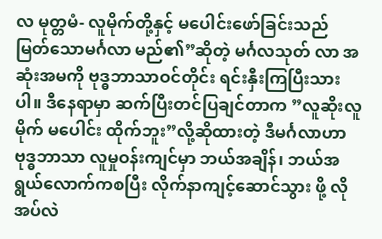လ မုတ္တမံ- လူမိုက်တို့နှင့် မပေါင်းဖော်ခြင်းသည် မြတ်သောမင်္ဂလာ မည်၏”ဆိုတဲ့ မင်္ဂလသုတ် လာ အဆုံးအမကို ဗုဒ္ဓဘာသာဝင်တိုင်း ရင်းနှီးကြပြီးသားပါ။ ဒီနေရာမှာ ဆက်ပြီးတင်ပြချင်တာက ”လူဆိုးလူမိုက် မပေါင်း ထိုက်ဘူး”လို့ဆိုထားတဲ့ ဒီမင်္ဂလာဟာ ဗုဒ္ဓဘာသာ လူမှုဝန်းကျင်မှာ ဘယ်အချိန်၊ ဘယ်အရွယ်လောက်ကစပြီး လိုက်နာကျင့်ဆောင်သွား ဖို့ လိုအပ်လဲ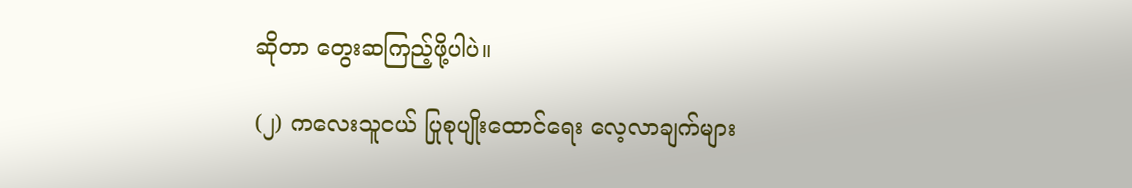ဆိုတာ တွေးဆကြည့်ဖို့ပါပဲ။

(၂) ကလေးသူငယ် ပြုစုပျိုးထောင်ရေး လေ့လာချက်များ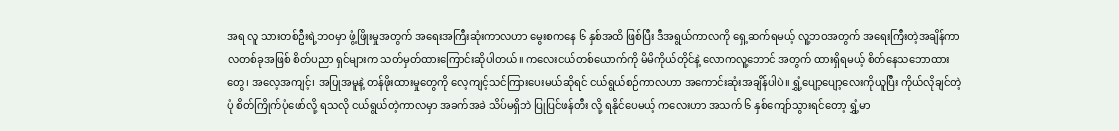အရ လူ သားတစ်ဦးရဲ့ဘဝမှာ ဖွံ့ဖြိုးမှုအတွက် အရေးအကြီးဆုံးကာလဟာ မွေးစကနေ ၆ နှစ်အထိ ဖြစ်ပြီး ဒီအရွယ်ကာလကို ရှေ့ဆက်ရမယ့် လူ့ဘဝအတွက် အရေးကြီးတဲ့အချိန်ကာလတစ်ခုအဖြစ် စိတ်ပညာ ရှင်များက သတ်မှတ်ထားကြောင်းဆိုပါတယ်။ ကလေးငယ်တစ်ယောက်ကို မိမိကိုယ်တိုင်နဲ့ လောကလူ့ဘောင် အတွက် ထားရှိရမယ့် စိတ်နေသဘောထားတွေ၊ အလေ့အကျင့်၊ အပြုအမူနဲ့ တန်ဖိုးထားမှုတွေကို လေ့ကျင့်သင်ကြားပေးမယ်ဆိုရင် ငယ်ရွယ်စဉ်ကာလဟာ အကောင်းဆုံးအချိန်ပါပဲ။ ရွှံ့ပျော့ပျော့လေးကိုယူပြီး ကိုယ်လိုချင်တဲ့ပုံ စိတ်ကြိုက်ပုံဖော်လို့ ရသလို ငယ်ရွယ်တဲ့ကာလမှာ အခက်အခဲ သိပ်မရှိဘဲ ပြုပြင်ဖန်တီး လို့ ရနိုင်ပေမယ့် ကလေးဟာ အသက် ၆ နှစ်ကျော်သွားရင်တော့ ရွှံ့မာ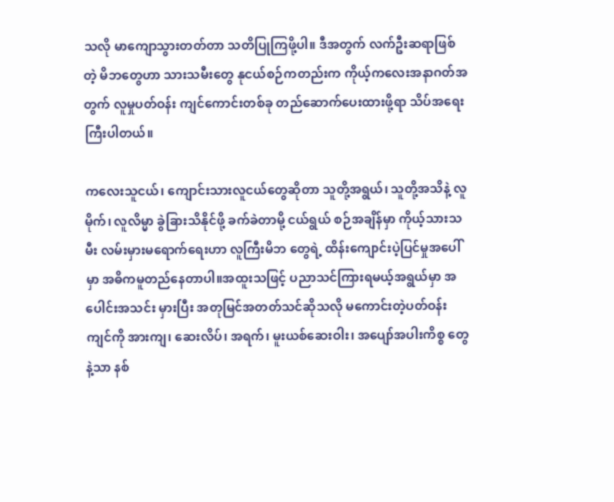သလို မာကျောသွားတတ်တာ သတိပြုကြဖို့ပါ။ ဒီအတွက် လက်ဦးဆရာဖြစ်တဲ့ မိဘတွေဟာ သားသမီးတွေ နုငယ်စဉ်ကတည်းက ကိုယ့်ကလေးအနာဂတ်အတွက် လူမှုပတ်ဝန်း ကျင်ကောင်းတစ်ခု တည်ဆောက်ပေးထားဖို့ရာ သိပ်အရေးကြီးပါတယ်။

ကလေးသူငယ်၊ ကျောင်းသားလူငယ်တွေဆိုတာ သူတို့အရွယ်၊ သူတို့အသိနဲ့ လူမိုက်၊ လူလိမ္မာ ခွဲခြားသိနိုင်ဖို့ ခက်ခဲတာမို့ ငယ်ရွယ် စဉ်အချိန်မှာ ကိုယ့်သားသမီး လမ်းမှားမရောက်ရေးဟာ လူကြီးမိဘ တွေရဲ့ ထိန်းကျောင်းပဲ့ပြင်မှုအပေါ်မှာ အဓိကမူတည်နေတာပါ။အထူးသဖြင့် ပညာသင်ကြားရမယ့်အရွယ်မှာ အပေါင်းအသင်း မှားပြီး အတုမြင်အတတ်သင်ဆိုသလို မကောင်းတဲ့ပတ်ဝန်းကျင်ကို အားကျ၊ ဆေးလိပ်၊ အရက်၊ မူးယစ်ဆေးဝါး၊ အပျော်အပါးကိစ္စ တွေနဲ့သာ နစ်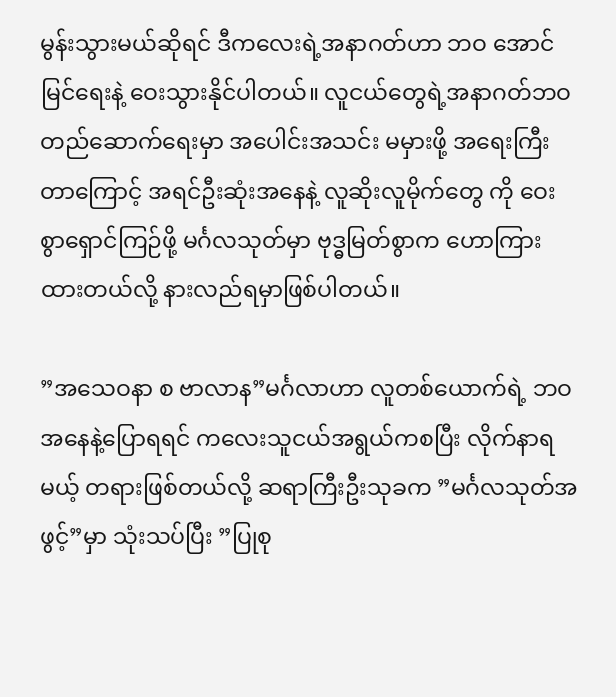မွန်းသွားမယ်ဆိုရင် ဒီကလေးရဲ့အနာဂတ်ဟာ ဘဝ အောင်မြင်ရေးနဲ့ ဝေးသွားနိုင်ပါတယ်။ လူငယ်တွေရဲ့အနာဂတ်ဘဝတည်ဆောက်ရေးမှာ အပေါင်းအသင်း မမှားဖို့ အရေးကြီးတာကြောင့် အရင်ဦးဆုံးအနေနဲ့ လူဆိုးလူမိုက်တွေ ကို ဝေးစွာရှောင်ကြဉ်ဖို့ မင်္ဂလသုတ်မှာ ဗုဒ္ဓမြတ်စွာက ဟောကြား ထားတယ်လို့ နားလည်ရမှာဖြစ်ပါတယ်။

”အသေဝနာ စ ဗာလာန”မင်္ဂလာဟာ လူတစ်ယောက်ရဲ့ ဘဝအနေနဲ့ပြောရရင် ကလေးသူငယ်အရွယ်ကစပြီး လိုက်နာရမယ့် တရားဖြစ်တယ်လို့ ဆရာကြီးဦးသုခက ”မင်္ဂလသုတ်အဖွင့်”မှာ သုံးသပ်ပြီး ”ပြုစု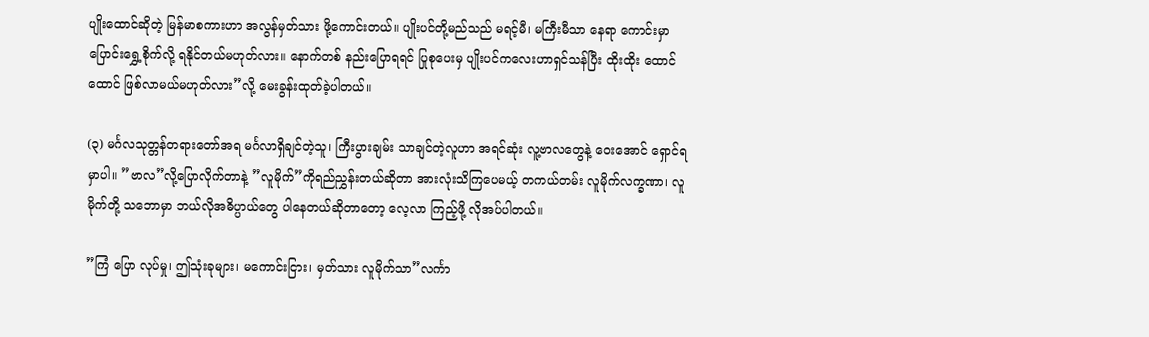ပျိုးထောင်ဆိုတဲ့ မြန်မာစကားဟာ အလွန်မှတ်သား ဖို့ကောင်းတယ်။ ပျိုးပင်တို့မည်သည် မရင့်မီ၊ မကြီးမီသာ နေရာ ကောင်းမှာ ပြောင်းရွှေ့စိုက်လို့ ရနိုင်တယ်မဟုတ်လား။ နောက်တစ် နည်းပြောရရင် ပြုစုပေးမှ ပျိုးပင်ကလေးဟာရှင်သန်ပြီး ထိုးထိုး ထောင်ထောင် ဖြစ်လာမယ်မဟုတ်လား”လို့ မေးခွန်းထုတ်ခဲ့ပါတယ်။

(၃) မင်္ဂလသုတ္တန်တရားတော်အရ မင်္ဂလာရှိချင်တဲ့သူ၊ ကြီးပွားချမ်း သာချင်တဲ့လူဟာ အရင်ဆုံး လူ့ဗာလတွေနဲ့ ဝေးအောင် ရှောင်ရမှာပါ။ ”ဗာလ”လို့ပြောလိုက်တာနဲ့ ”လူမိုက်”ကိုရည်ညွှန်းတယ်ဆိုတာ အားလုံးသိကြပေမယ့် တကယ်တမ်း လူမိုက်လက္ခဏာ၊ လူမိုက်တို့ သဘောမှာ ဘယ်လိုအဓိပ္ပာယ်တွေ ပါနေတယ်ဆိုတာတော့ လေ့လာ ကြည့်ဖို့ လိုအပ်ပါတယ်။

”ကြံ ပြော လုပ်မှု၊ ဤသုံးခုများ၊ မကောင်းငြား၊ မှတ်သား လူမိုက်သာ”လင်္ကာ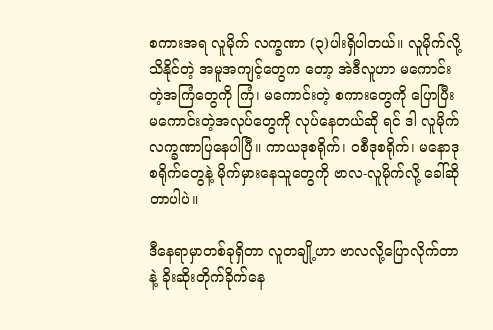စကားအရ လူမိုက် လက္ခဏာ (၃)ပါးရှိပါတယ်။ လူမိုက်လို့သိနိုင်တဲ့ အမူအကျင့်တွေက တော့ အဲဒီလူဟာ မကောင်းတဲ့အကြံတွေကို ကြံ၊ မကောင်းတဲ့ စကားတွေကို ပြောပြီး မကောင်းတဲ့အလုပ်တွေကို လုပ်နေတယ်ဆို ရင် ဒါ လူမိုက်လက္ခဏာပြနေပါပြီ။ ကာယဒုစရိုက်၊ ဝစီဒုစရိုက်၊ မနောဒုစရိုက်တွေနဲ့ မိုက်မှားနေသူတွေကို ဗာလ-လူမိုက်လို့ ခေါ်ဆို တာပါပဲ။

ဒီနေရာမှာတစ်ခုရှိတာ လူတချို့ဟာ ဗာလလို့ပြောလိုက်တာနဲ့ ခိုးဆိုးတိုက်ခိုက်နေ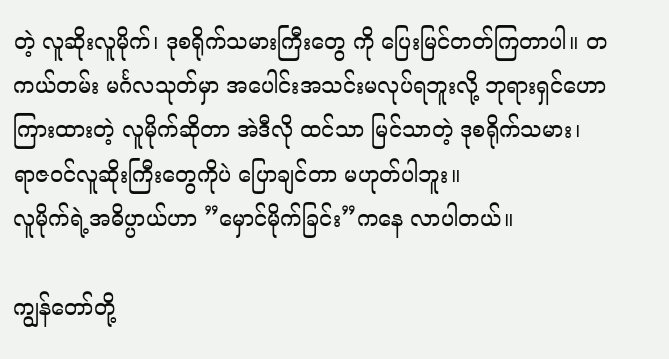တဲ့ လူဆိုးလူမိုက်၊ ဒုစရိုက်သမားကြီးတွေ ကို ပြေးမြင်တတ်ကြတာပါ။ တကယ်တမ်း မင်္ဂလသုတ်မှာ အပေါင်းအသင်းမလုပ်ရဘူးလို့ ဘုရားရှင်ဟောကြားထားတဲ့ လူမိုက်ဆိုတာ အဲဒီလို ထင်သာ မြင်သာတဲ့ ဒုစရိုက်သမား၊ ရာဇဝင်လူဆိုးကြီးတွေကိုပဲ ပြောချင်တာ မဟုတ်ပါဘူး။
လူမိုက်ရဲ့အဓိပ္ပာယ်ဟာ ”မှောင်မိုက်ခြင်း”ကနေ လာပါတယ်။

ကျွန်တော်တို့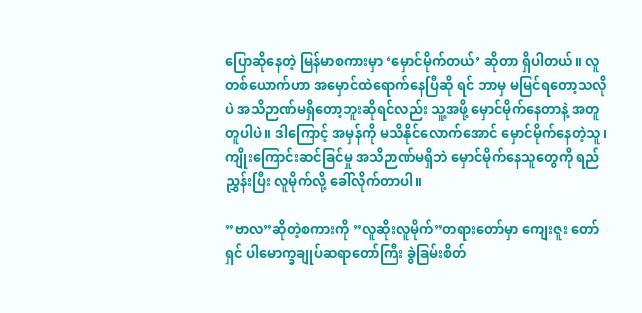ပြောဆိုနေတဲ့ မြန်မာစကားမှာ ‘မှောင်မိုက်တယ်’ ဆိုတာ ရှိပါတယ်။ လူတစ်ယောက်ဟာ အမှောင်ထဲရောက်နေပြီဆို ရင် ဘာမှ မမြင်ရတော့သလိုပဲ အသိဉာဏ်မရှိတော့ဘူးဆိုရင်လည်း သူ့အဖို့ မှောင်မိုက်နေတာနဲ့ အတူတူပါပဲ။ ဒါကြောင့် အမှန်ကို မသိနိုင်လောက်အောင် မှောင်မိုက်နေတဲ့သူ၊ ကျိုးကြောင်းဆင်ခြင်မှု အသိဉာဏ်မရှိဘဲ မှောင်မိုက်နေသူတွေကို ရည်ညွှန်းပြီး လူမိုက်လို့ ခေါ်လိုက်တာပါ။

”ဗာလ”ဆိုတဲ့စကားကို ”လူဆိုးလူမိုက်”တရားတော်မှာ ကျေးဇူး တော်ရှင် ပါမောက္ခချုပ်ဆရာတော်ကြီး ခွဲခြမ်းစိတ်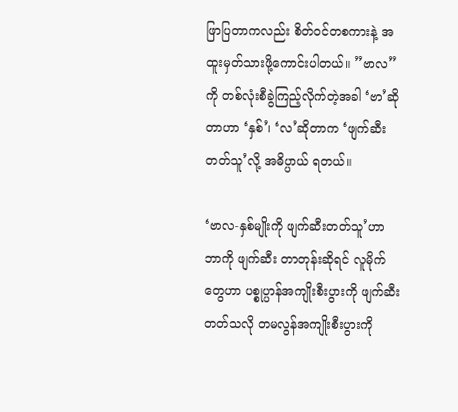ဖြာပြတာကလည်း စိတ်ဝင်တစကားနဲ့ အထူးမှတ်သားဖို့ကောင်းပါတယ်။ ”ဗာလ”ကို တစ်လုံးစီခွဲကြည့်လိုက်တဲ့အခါ ‘ဗာ’ဆိုတာဟာ ‘နှစ်’၊ ‘လ’ဆိုတာက ‘ဖျက်ဆီးတတ်သူ’လို့ အဓိပ္ပာယ် ရတယ်။

‘ဗာလ-နှစ်မျိုးကို ဖျက်ဆီးတတ်သူ’ဟာ ဘာကို ဖျက်ဆီး တာတုန်းဆိုရင် လူမိုက်တွေဟာ ပစ္စုပ္ပာန်အကျိုးစီးပွားကို ဖျက်ဆီး တတ်သလို တမလွန်အကျိုးစီးပွားကို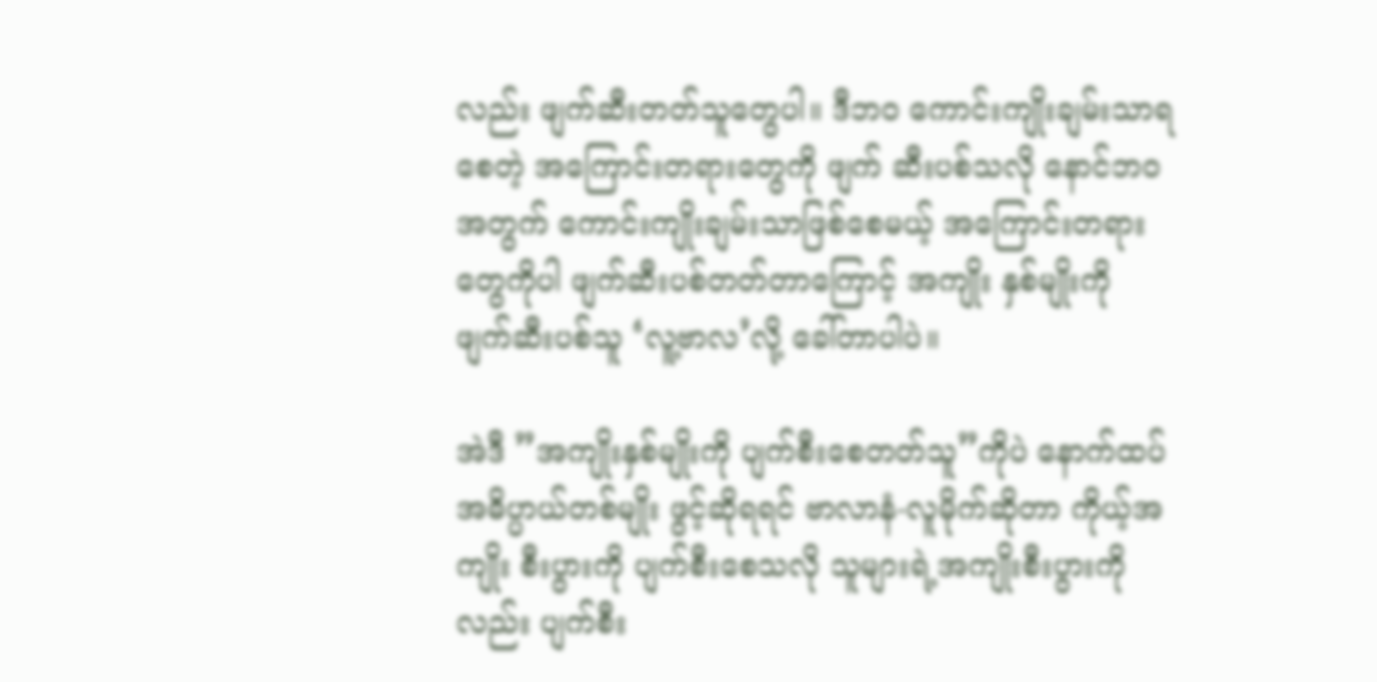လည်း ဖျက်ဆီးတတ်သူတွေပါ။ ဒီဘဝ ကောင်းကျိုးချမ်းသာရစေတဲ့ အကြောင်းတရားတွေကို ဖျက် ဆီးပစ်သလို နောင်ဘဝအတွက် ကောင်းကျိုးချမ်းသာဖြစ်စေမယ့် အကြောင်းတရားတွေကိုပါ ဖျက်ဆီးပစ်တတ်တာကြောင့် အကျိုး နှစ်မျိုးကို ဖျက်ဆီးပစ်သူ ‘လူ့ဗာလ’လို့ ခေါ်တာပါပဲ။

အဲဒီ ”အကျိုးနှစ်မျိုးကို ပျက်စီးစေတတ်သူ”ကိုပဲ နောက်ထပ် အဓိပ္ပာယ်တစ်မျိုး ဖွင့်ဆိုရရင် ဗာလာနံ-လူမိုက်ဆိုတာ ကိုယ့်အကျိုး စီးပွားကို ပျက်စီးစေသလို သူများရဲ့အကျိုးစီးပွားကိုလည်း ပျက်စီး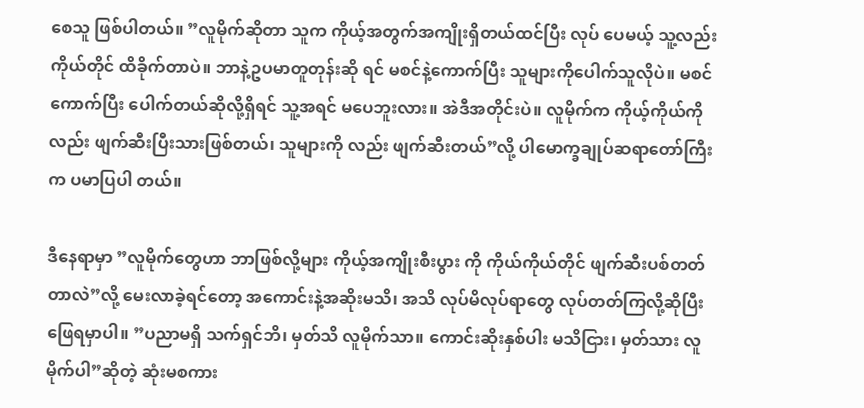စေသူ ဖြစ်ပါတယ်။ ”လူမိုက်ဆိုတာ သူက ကိုယ့်အတွက်အကျိုးရှိတယ်ထင်ပြီး လုပ် ပေမယ့် သူ့လည်း ကိုယ်တိုင် ထိခိုက်တာပဲ။ ဘာနဲ့ဥပမာတူတုန်းဆို ရင် မစင်နဲ့ကောက်ပြီး သူများကိုပေါက်သူလိုပဲ။ မစင်ကောက်ပြီး ပေါက်တယ်ဆိုလို့ရှိရင် သူ့အရင် မပေဘူးလား။ အဲဒီအတိုင်းပဲ။ လူမိုက်က ကိုယ့်ကိုယ်ကိုလည်း ဖျက်ဆီးပြီးသားဖြစ်တယ်၊ သူများကို လည်း ဖျက်ဆီးတယ်”လို့ ပါမောက္ခချုပ်ဆရာတော်ကြီးက ပမာပြပါ တယ်။

ဒီနေရာမှာ ”လူမိုက်တွေဟာ ဘာဖြစ်လို့များ ကိုယ့်အကျိုးစီးပွား ကို ကိုယ်ကိုယ်တိုင် ဖျက်ဆီးပစ်တတ်တာလဲ”လို့ မေးလာခဲ့ရင်တော့ အကောင်းနဲ့အဆိုးမသိ၊ အသိ လုပ်မိလုပ်ရာတွေ လုပ်တတ်ကြလို့ဆိုပြီး ဖြေရမှာပါ။ ”ပညာမရှိ သက်ရှင်ဘိ၊ မှတ်သိ လူမိုက်သာ။ ကောင်းဆိုးနှစ်ပါး မသိငြား၊ မှတ်သား လူမိုက်ပါ”ဆိုတဲ့ ဆုံးမစကား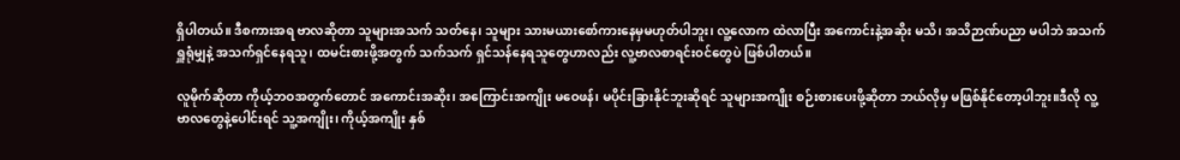ရှိပါတယ်။ ဒီစကားအရ ဗာလဆိုတာ သူများအသက် သတ်နေ၊ သူများ သားမယားစော်ကားနေမှမဟုတ်ပါဘူး၊ လူ့လောက ထဲလာပြီး အကောင်းနဲ့အဆိုး မသိ၊ အသိဉာဏ်ပညာ မပါဘဲ အသက်ရှူရုံမျှနဲ့ အသက်ရှင်နေရသူ၊ ထမင်းစားဖို့အတွက် သက်သက် ရှင်သန်နေရသူတွေဟာလည်း လူ့ဗာလစာရင်းဝင်တွေပဲ ဖြစ်ပါတယ်။

လူမိုက်ဆိုတာ ကိုယ့်ဘဝအတွက်တောင် အကောင်းအဆိုး၊ အကြောင်းအကျိုး မဝေဖန်၊ မပိုင်းခြားနိုင်ဘူးဆိုရင် သူများအကျိုး စဉ်းစားပေးဖို့ဆိုတာ ဘယ်လိုမှ မဖြစ်နိုင်တော့ပါဘူး။ဒီလို လူ့ဗာလတွေနဲ့ပေါင်းရင် သူ့အကျိုး၊ ကိုယ့်အကျိုး နှစ်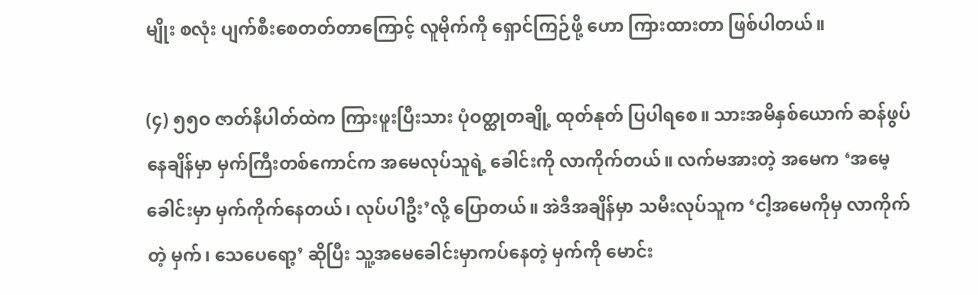မျိုး စလုံး ပျက်စီးစေတတ်တာကြောင့် လူမိုက်ကို ရှောင်ကြဉ်ဖို့ ဟော ကြားထားတာ ဖြစ်ပါတယ်။

(၄) ၅၅ဝ ဇာတ်နိပါတ်ထဲက ကြားဖူးပြီးသား ပုံဝတ္ထုတချို့ ထုတ်နုတ် ပြပါရစေ။ သားအမိနှစ်ယောက် ဆန်ဖွပ်နေချိန်မှာ မှက်ကြီးတစ်ကောင်က အမေလုပ်သူရဲ့ ခေါင်းကို လာကိုက်တယ်။ လက်မအားတဲ့ အမေက ‘အမေ့ခေါင်းမှာ မှက်ကိုက်နေတယ်၊ လုပ်ပါဦး’လို့ ပြောတယ်။ အဲဒီအချိန်မှာ သမီးလုပ်သူက ‘ငါ့အမေကိုမှ လာကိုက်တဲ့ မှက်၊ သေပေရော့’ ဆိုပြီး သူ့အမေခေါင်းမှာကပ်နေတဲ့ မှက်ကို မောင်း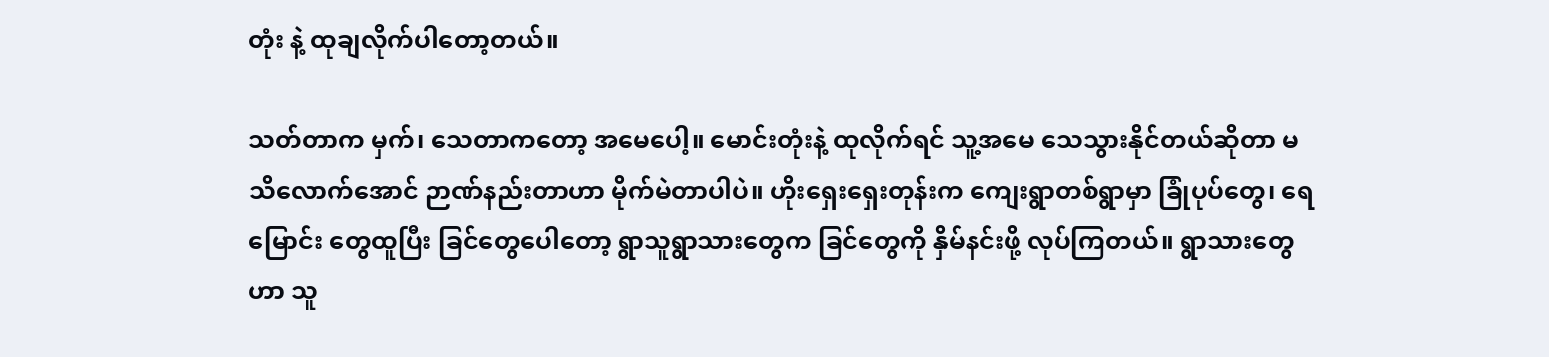တုံး နဲ့ ထုချလိုက်ပါတော့တယ်။

သတ်တာက မှက်၊ သေတာကတော့ အမေပေါ့။ မောင်းတုံးနဲ့ ထုလိုက်ရင် သူ့အမေ သေသွားနိုင်တယ်ဆိုတာ မသိလောက်အောင် ဉာဏ်နည်းတာဟာ မိုက်မဲတာပါပဲ။ ဟိုးရှေးရှေးတုန်းက ကျေးရွာတစ်ရွာမှာ ခြုံပုပ်တွေ၊ ရေမြောင်း တွေထူပြီး ခြင်တွေပေါတော့ ရွာသူရွာသားတွေက ခြင်တွေကို နှိမ်နင်းဖို့ လုပ်ကြတယ်။ ရွာသားတွေဟာ သူ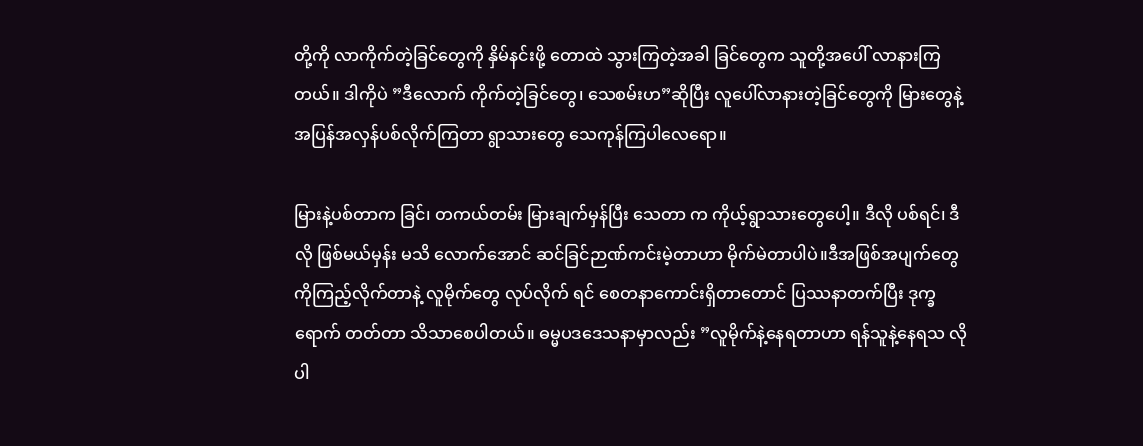တို့ကို လာကိုက်တဲ့ခြင်တွေကို နှိမ်နင်းဖို့ တောထဲ သွားကြတဲ့အခါ ခြင်တွေက သူတို့အပေါ် လာနားကြ တယ်။ ဒါကိုပဲ ”ဒီလောက် ကိုက်တဲ့ခြင်တွေ၊ သေစမ်းဟ”ဆိုပြီး လူပေါ်လာနားတဲ့ခြင်တွေကို မြားတွေနဲ့ အပြန်အလှန်ပစ်လိုက်ကြတာ ရွာသားတွေ သေကုန်ကြပါလေရော။

မြားနဲ့ပစ်တာက ခြင်၊ တကယ်တမ်း မြားချက်မှန်ပြီး သေတာ က ကိုယ့်ရွာသားတွေပေါ့။ ဒီလို ပစ်ရင်၊ ဒီလို ဖြစ်မယ်မှန်း မသိ လောက်အောင် ဆင်ခြင်ဉာဏ်ကင်းမဲ့တာဟာ မိုက်မဲတာပါပဲ။ဒီအဖြစ်အပျက်တွေကိုကြည့်လိုက်တာနဲ့ လူမိုက်တွေ လုပ်လိုက် ရင် စေတနာကောင်းရှိတာတောင် ပြဿနာတက်ပြီး ဒုက္ခရောက် တတ်တာ သိသာစေပါတယ်။ ဓမ္မပဒဒေသနာမှာလည်း ”လူမိုက်နဲ့နေရတာဟာ ရန်သူနဲ့နေရသ လိုပါ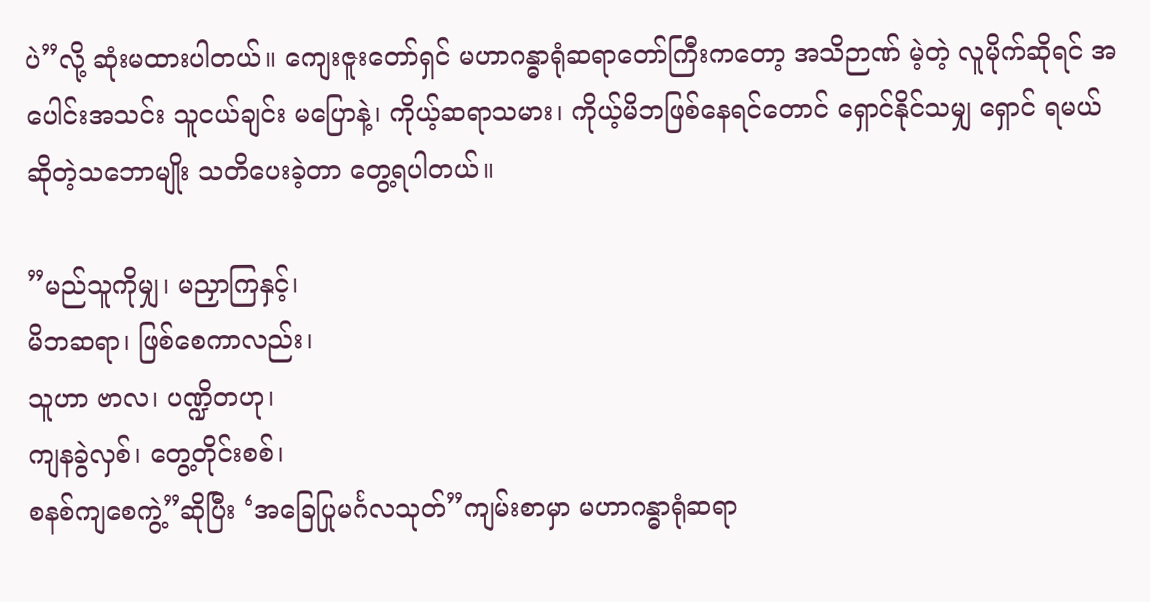ပဲ”လို့ ဆုံးမထားပါတယ်။ ကျေးဇူးတော်ရှင် မဟာဂန္ဓာရုံဆရာတော်ကြီးကတော့ အသိဉာဏ် မဲ့တဲ့ လူမိုက်ဆိုရင် အပေါင်းအသင်း သူငယ်ချင်း မပြောနဲ့၊ ကိုယ့်ဆရာသမား၊ ကိုယ့်မိဘဖြစ်နေရင်တောင် ရှောင်နိုင်သမျှ ရှောင် ရမယ်ဆိုတဲ့သဘောမျိုး သတိပေးခဲ့တာ တွေ့ရပါတယ်။

”မည်သူကိုမျှ၊ မညှာကြနှင့်၊
မိဘဆရာ၊ ဖြစ်စေကာလည်း၊
သူဟာ ဗာလ၊ ပဏ္ဍိတဟု၊
ကျနခွဲလှစ်၊ တွေ့တိုင်းစစ်၊
စနစ်ကျစေကွဲ့”ဆိုပြီး ‘အခြေပြုမင်္ဂလသုတ်”ကျမ်းစာမှာ မဟာဂန္ဓာရုံဆရာ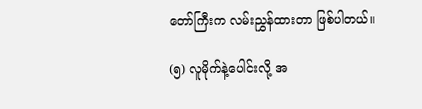တော်ကြီးက လမ်းညွှန်ထားတာ ဖြစ်ပါတယ်။

(၅) လူမိုက်နဲ့ပေါင်းလို့ အ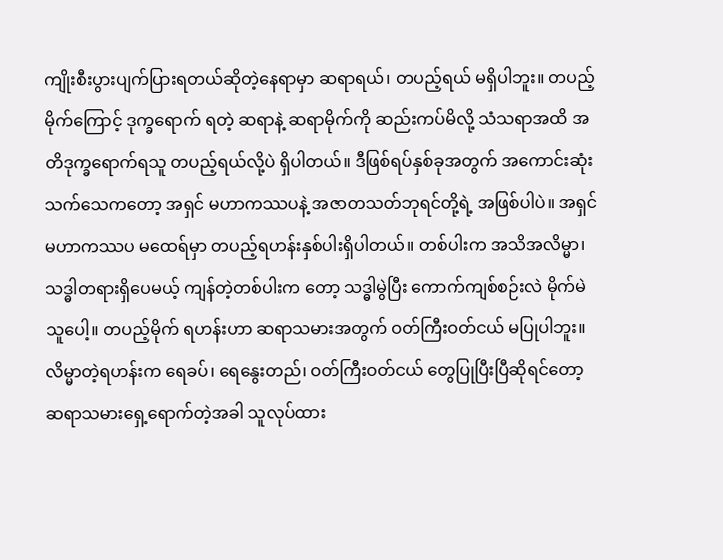ကျိုးစီးပွားပျက်ပြားရတယ်ဆိုတဲ့နေရာမှာ ဆရာရယ်၊ တပည့်ရယ် မရှိပါဘူး။ တပည့်မိုက်ကြောင့် ဒုက္ခရောက် ရတဲ့ ဆရာနဲ့ ဆရာမိုက်ကို ဆည်းကပ်မိလို့ သံသရာအထိ အတိဒုက္ခရောက်ရသူ တပည့်ရယ်လို့ပဲ ရှိပါတယ်။ ဒီဖြစ်ရပ်နှစ်ခုအတွက် အကောင်းဆုံးသက်သေကတော့ အရှင် မဟာကဿပနဲ့ အဇာတသတ်ဘုရင်တို့ရဲ့ အဖြစ်ပါပဲ။ အရှင်မဟာကဿပ မထေရ်မှာ တပည့်ရဟန်းနှစ်ပါးရှိပါတယ်။ တစ်ပါးက အသိအလိမ္မာ၊ သဒ္ဓါတရားရှိပေမယ့် ကျန်တဲ့တစ်ပါးက တော့ သဒ္ဓါမွဲပြီး ကောက်ကျစ်စဉ်းလဲ မိုက်မဲသူပေါ့။ တပည့်မိုက် ရဟန်းဟာ ဆရာသမားအတွက် ဝတ်ကြီးဝတ်ငယ် မပြုပါဘူး။ လိမ္မာတဲ့ရဟန်းက ရေခပ်၊ ရေနွေးတည်၊ ဝတ်ကြီးဝတ်ငယ် တွေပြုပြီးပြီဆိုရင်တော့ ဆရာသမားရှေ့ရောက်တဲ့အခါ သူလုပ်ထား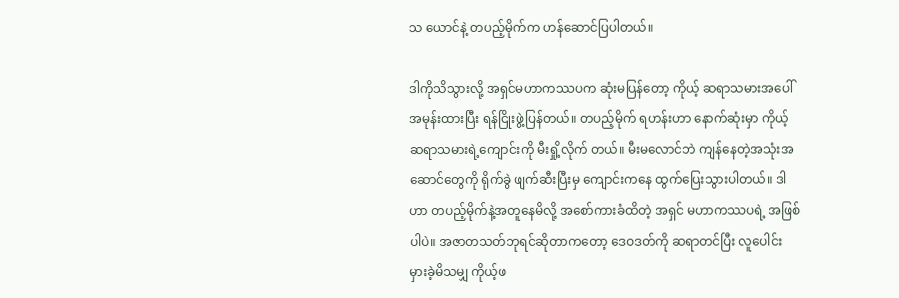သ ယောင်နဲ့ တပည့်မိုက်က ဟန်ဆောင်ပြပါတယ်။

ဒါကိုသိသွားလို့ အရှင်မဟာကဿပက ဆုံးမပြန်တော့ ကိုယ့် ဆရာသမားအပေါ် အမုန်းထားပြီး ရန်ငြိုးဖွဲ့ပြန်တယ်။ တပည့်မိုက် ရဟန်းဟာ နောက်ဆုံးမှာ ကိုယ့်ဆရာသမားရဲ့ကျောင်းကို မီးရှို့လိုက် တယ်။ မီးမလောင်ဘဲ ကျန်နေတဲ့အသုံးအဆောင်တွေကို ရိုက်ခွဲ ဖျက်ဆီးပြီးမှ ကျောင်းကနေ ထွက်ပြေးသွားပါတယ်။ ဒါဟာ တပည့်မိုက်နဲ့အတူနေမိလို့ အစော်ကားခံထိတဲ့ အရှင် မဟာကဿပရဲ့ အဖြစ်ပါပဲ။ အဇာတသတ်ဘုရင်ဆိုတာကတော့ ဒေဝဒတ်ကို ဆရာတင်ပြီး လူပေါင်းမှားခဲ့မိသမျှ ကိုယ့်ဖ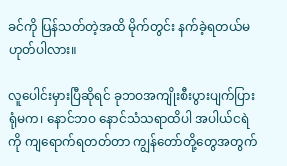ခင်ကို ပြန်သတ်တဲ့အထိ မိုက်တွင်း နက်ခဲ့ရတယ်မဟုတ်ပါလား။

လူပေါင်းမှားပြီဆိုရင် ခုဘဝအကျိုးစီးပွားပျက်ပြားရုံမက၊ နောင်ဘဝ နောင်သံသရာထိပါ အပါယ်ငရဲကို ကျရောက်ရတတ်တာ ကျွန်တော်တို့တွေအတွက်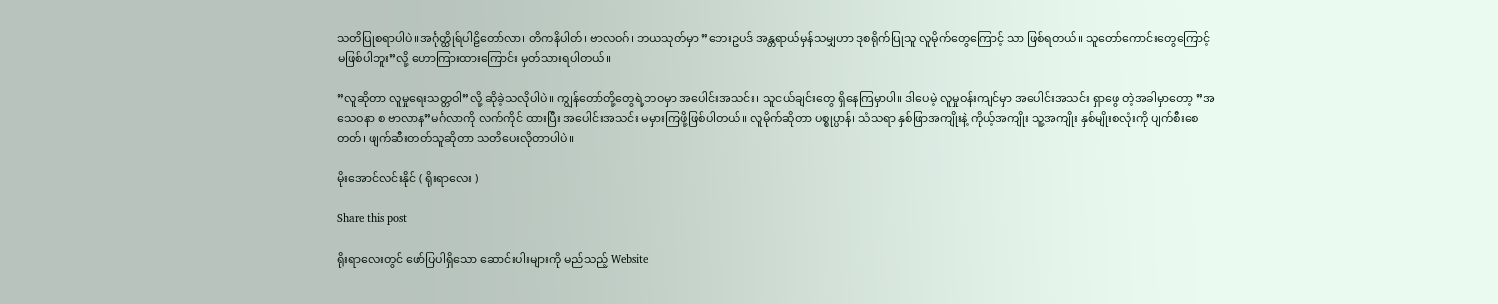သတိပြုစရာပါပဲ။အင်္ဂုတ္ထိုရ်ပါဠိတော်လာ၊ တိကနိပါတ်၊ ဗာလဝဂ်၊ ဘယသုတ်မှာ ”ဘေးဥပဒ် အန္တရာယ်မှန်သမျှဟာ ဒုစရိုက်ပြုသူ လူမိုက်တွေကြောင့် သာ ဖြစ်ရတယ်။ သူတော်ကောင်းတွေကြောင့် မဖြစ်ပါဘူး”လို့ ဟောကြားထားကြောင်း မှတ်သားရပါတယ်။

”လူဆိုတာ လူမှုရေးသတ္တဝါ”လို့ ဆိုခဲ့သလိုပါပဲ။ ကျွန်တော်တို့တွေရဲ့ဘဝမှာ အပေါင်းအသင်း၊ သူငယ်ချင်းတွေ ရှိနေကြမှာပါ။ ဒါပေမဲ့ လူမှုဝန်းကျင်မှာ အပေါင်းအသင်း ရှာဖွေ တဲ့အခါမှာတော့ ”အသေဝနာ စ ဗာလာန”မင်္ဂလာကို လက်ကိုင် ထားပြီး အပေါင်းအသင်း မမှားကြဖို့ဖြစ်ပါတယ်။ လူမိုက်ဆိုတာ ပစ္စုပ္ပာန်၊ သံသရာ နှစ်ဖြာအကျိုးနဲ့ ကိုယ့်အကျိုး သူ့အကျိုး နှစ်မျိုးစလုံးကို ပျက်စီးစေတတ်၊ ဖျက်ဆီးတတ်သူဆိုတာ သတိပေးလိုတာပါပဲ။

မိုးအောင်လင်းနိုင် ( ရိုးရာလေး )

Share this post

ရိုးရာလေးတွင် ဖော်ပြပါရှိသော ဆောင်းပါးများကို မည်သည့် Website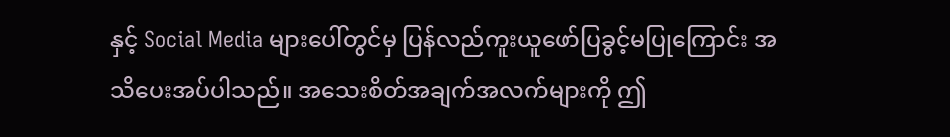နှင့် Social Media များပေါ်တွင်မှ ပြန်လည်ကူးယူဖော်ပြခွင့်မပြုကြောင်း အသိပေးအပ်ပါသည်။ အသေးစိတ်အချက်အလက်များကို ဤ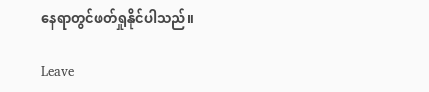နေရာတွင်ဖတ်ရှုနိုင်ပါသည်။

Leave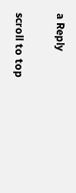a Reply

scroll to top